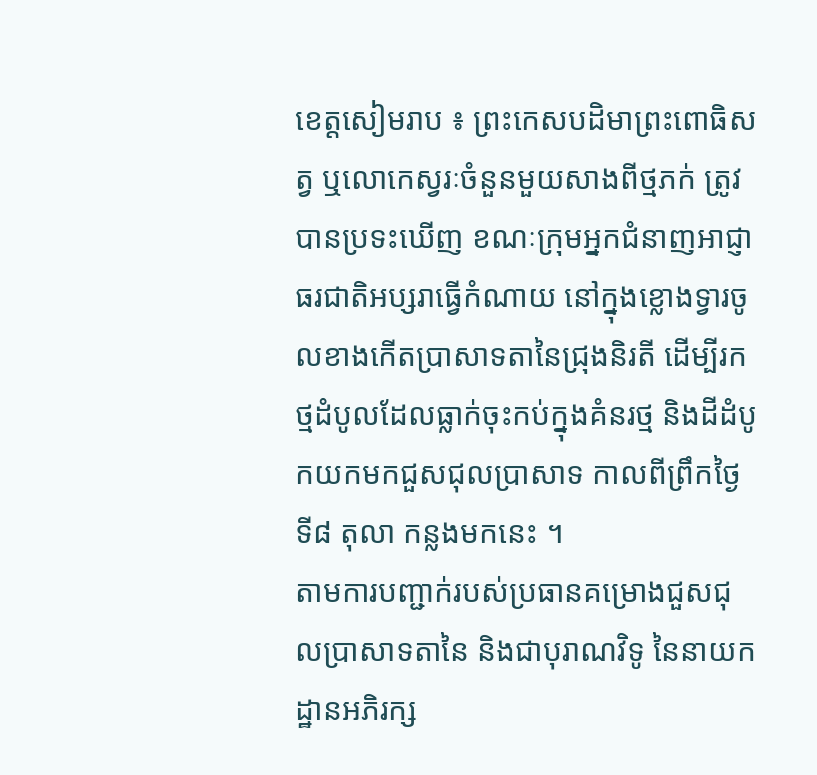ខេត្តសៀមរាប ៖ ព្រះកេសបដិមាព្រះពោធិសត្វ ឬលោកេស្វរៈចំនួនមួយសាងពីថ្មភក់ ត្រូវបានប្រទះឃើញ ខណៈក្រុមអ្នកជំនាញអាជ្ញាធរជាតិអប្សរាធ្វើកំណាយ នៅក្នុងខ្លោងទ្វារចូលខាងកើតប្រាសាទតានៃជ្រុងនិរតី ដើម្បីរកថ្មដំបូលដែលធ្លាក់ចុះកប់ក្នុងគំនរថ្ម និងដីដំបូកយកមកជួសជុលប្រាសាទ កាលពីព្រឹកថ្ងៃទី៨ តុលា កន្លងមកនេះ ។
តាមការបញ្ជាក់របស់ប្រធានគម្រោងជួសជុលប្រាសាទតានៃ និងជាបុរាណវិទូ នៃនាយកដ្ឋានអភិរក្ស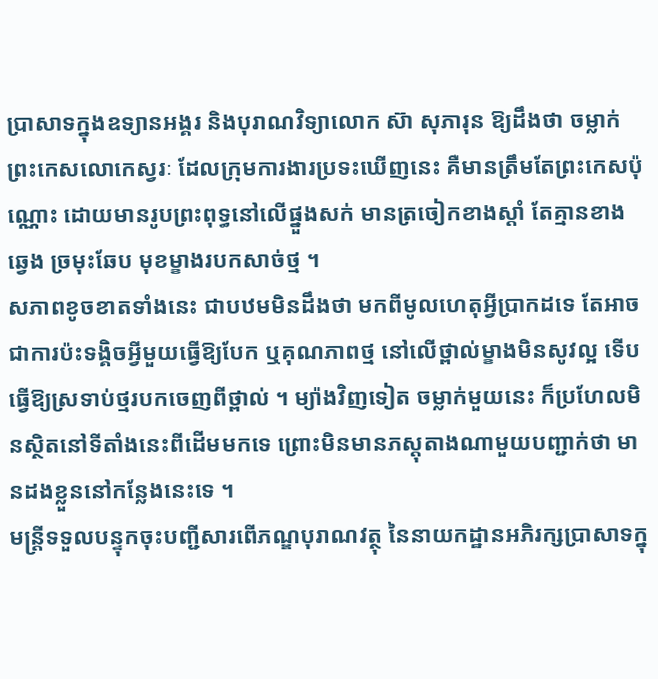ប្រាសាទក្នុងឧទ្យានអង្គរ និងបុរាណវិទ្យាលោក ស៊ា សុភារុន ឱ្យដឹងថា ចម្លាក់ព្រះកេសលោកេស្វរៈ ដែលក្រុមការងារប្រទះឃើញនេះ គឺមានត្រឹមតែព្រះកេសប៉ុណ្ណោះ ដោយមានរូបព្រះពុទ្ធនៅលើផ្នួងសក់ មានត្រចៀកខាងស្តាំ តែគ្មានខាងឆ្វេង ច្រមុះឆែប មុខម្ខាងរបកសាច់ថ្ម ។
សភាពខូចខាតទាំងនេះ ជាបឋមមិនដឹងថា មកពីមូលហេតុអ្វីប្រាកដទេ តែអាចជាការប៉ះទង្គិចអ្វីមួយធ្វើឱ្យបែក ឬគុណភាពថ្ម នៅលើថ្ពាល់ម្ខាងមិនសូវល្អ ទើបធ្វើឱ្យស្រទាប់ថ្មរបកចេញពីថ្ពាល់ ។ ម្យ៉ាងវិញទៀត ចម្លាក់មួយនេះ ក៏ប្រហែលមិនស្ថិតនៅទីតាំងនេះពីដើមមកទេ ព្រោះមិនមានភស្តុតាងណាមួយបញ្ជាក់ថា មានដងខ្លួននៅកន្លែងនេះទេ ។
មន្ត្រីទទួលបន្ទុកចុះបញ្ជីសារពើភណ្ឌបុរាណវត្ថុ នៃនាយកដ្ឋានអភិរក្សប្រាសាទក្នុ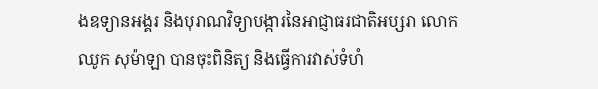ងឧទ្យានអង្គរ និងបុរាណវិទ្យាបង្ការនៃអាជ្ញាធរជាតិអប្សរា លោកឈូក សុម៉ាឡា បានចុះពិនិត្យ និងធ្វើការវាស់ទំហំ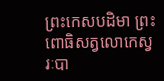ព្រះកេសបដិមា ព្រះពោធិសត្វលោកេស្វរៈបា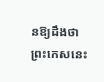នឱ្យដឹងថា ព្រះកេសនេះ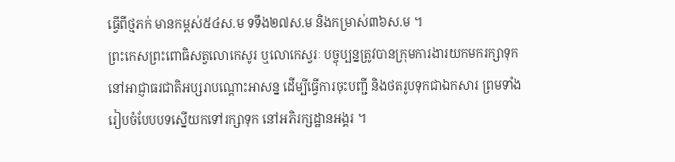ធ្វើពីថ្មភក់ មានកម្ពស់៥៤ស.ម ទទឹង២៧ស.ម និងកម្រាស់៣៦ស.ម ។
ព្រះកេសព្រះពោធិសត្វលោកេសូរ ឬលោកេស្វរៈ បច្ចុប្បន្នត្រូវបានក្រុមការងារយកមករក្សាទុក នៅអាជ្ញាធរជាតិអប្សរាបណ្តោះអាសន្ន ដើម្បីធ្វើការចុះបញ្ជី និងថតរូបទុកជាឯកសារ ព្រមទាំងរៀបចំបែបបទស្នើយកទៅរក្សាទុក នៅអភិរក្សដ្ឋានអង្គរ ។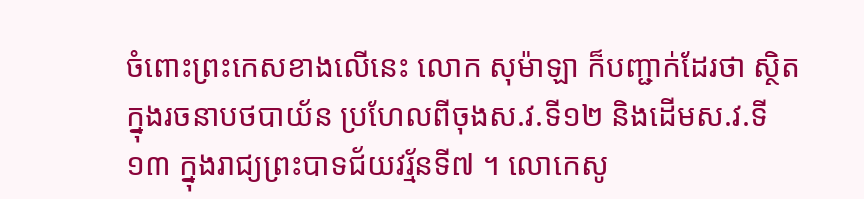ចំពោះព្រះកេសខាងលើនេះ លោក សុម៉ាឡា ក៏បញ្ជាក់ដែរថា ស្ថិតក្នុងរចនាបថបាយ័ន ប្រហែលពីចុងស.វ.ទី១២ និងដើមស.វ.ទី១៣ ក្នុងរាជ្យព្រះបាទជ័យវរ្ម័នទី៧ ។ លោកេសូ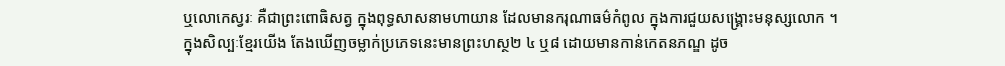ឬលោកេស្វរៈ គឺជាព្រះពោធិសត្វ ក្នុងពុទ្ធសាសនាមហាយាន ដែលមានករុណាធម៌កំពូល ក្នុងការជួយសង្គ្រោះមនុស្សលោក ។
ក្នុងសិល្បៈខ្មែរយើង តែងឃើញចម្លាក់ប្រភេទនេះមានព្រះហស្ថ២ ៤ ឬ៨ ដោយមានកាន់កេតនភណ្ឌ ដូច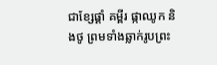ជាខ្សែផ្គាំ គម្ពីរ ផ្កាឈូក និងថូ ព្រមទាំងឆ្លាក់រូបព្រះ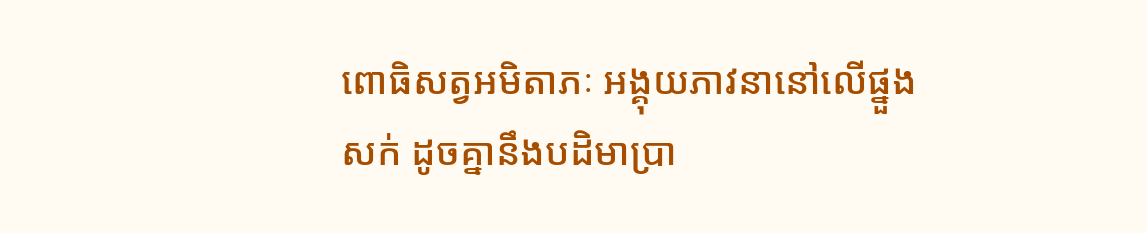ពោធិសត្វអមិតាភៈ អង្គុយភាវនានៅលើផ្នួងសក់ ដូចគ្នានឹងបដិមាប្រា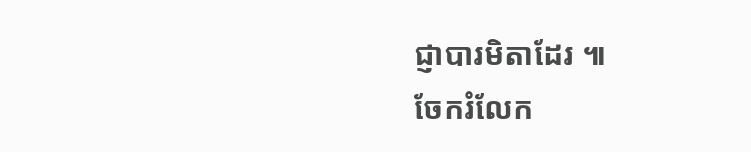ជ្ញាបារមិតាដែរ ៕
ចែករំលែក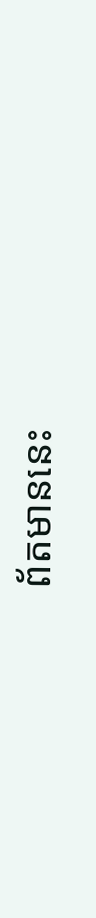ព័តមាននេះ